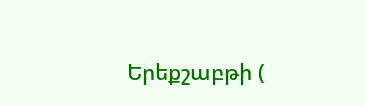Երեքշաբթի (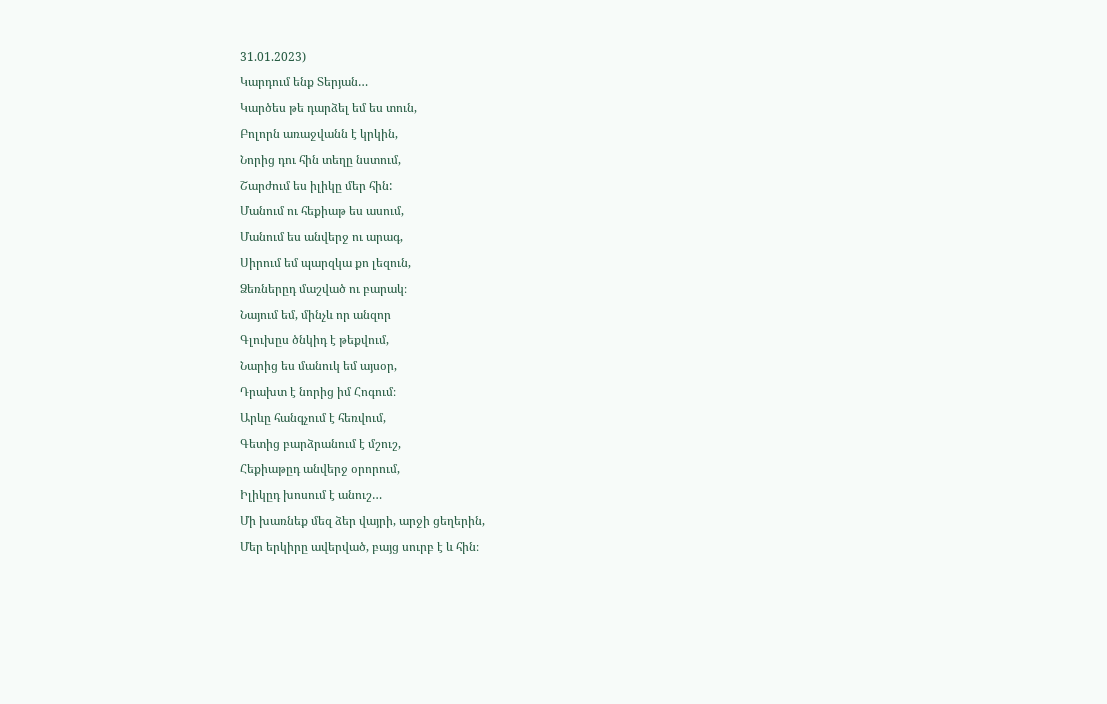31.01.2023)
Կարդում ենք Տերյան…
Կարծես թե դարձել եմ ես տուն,
Բոլորն առաջվանն է կրկին,
Նորից դու հին տեղը նստում,
Շարժում ես իլիկը մեր հին:
Մանում ու հեքիաթ ես ասում,
Մանում ես անվերջ ու արագ,
Սիրում եմ պարզկա քո լեզուն,
Ձեռներըդ մաշված ու բարակ։
Նայում եմ, մինչև որ անզոր
Գլուխըս ծնկիդ է թեքվում,
Նարից ես մանուկ եմ այսօր,
Դրախտ է նորից իմ Հոգում։
Արևը հանգչում է հեռվում,
Գետից բարձրանում է մշուշ,
Հեքիաթըդ անվերջ օրորում,
Իլիկըդ խոսում է անուշ…
Մի խառնեք մեզ ձեր վայրի, արջի ցեղերին,
Մեր երկիրը ավերված, բայց սուրբ է և հին։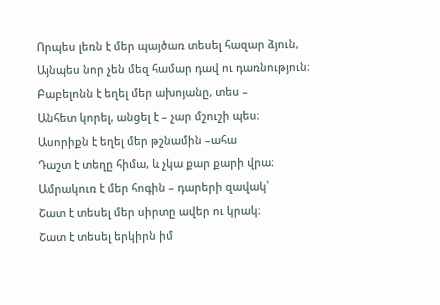Որպես լեռն է մեր պայծառ տեսել հազար ձյուն,
Այնպես նոր չեն մեզ համար դավ ու դառնություն։
Բաբելոնն է եղել մեր ախոյանը, տես –
Անհետ կորել, անցել է – չար մշուշի պես։
Ասորիքն է եղել մեր թշնամին –ահա
Դաշտ է տեղը հիմա, և չկա քար քարի վրա։
Ամրակուռ է մեր հոգին – դարերի զավակ՝
Շատ է տեսել մեր սիրտը ավեր ու կրակ։
Շատ է տեսել երկիրն իմ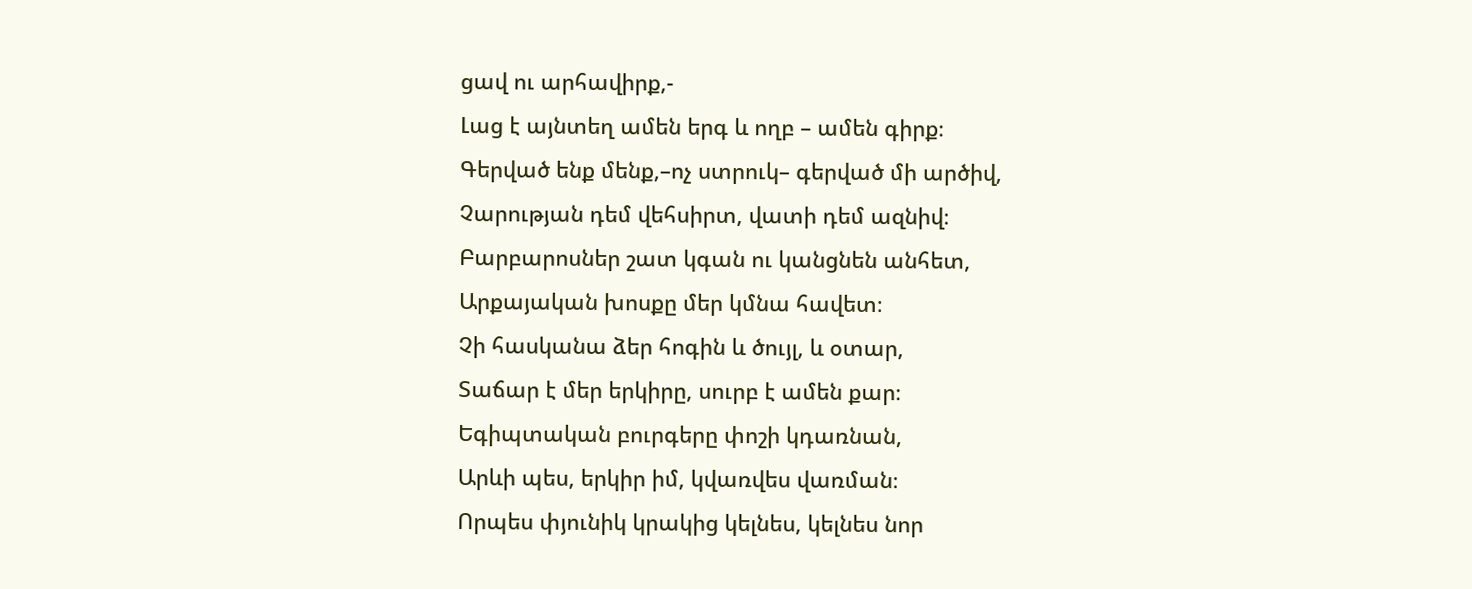ցավ ու արհավիրք,-
Լաց է այնտեղ ամեն երգ և ողբ – ամեն գիրք։
Գերված ենք մենք,–ոչ ստրուկ– գերված մի արծիվ,
Չարության դեմ վեհսիրտ, վատի դեմ ազնիվ։
Բարբարոսներ շատ կգան ու կանցնեն անհետ,
Արքայական խոսքը մեր կմնա հավետ։
Չի հասկանա ձեր հոգին և ծույլ, և օտար,
Տաճար է մեր երկիրը, սուրբ է ամեն քար։
Եգիպտական բուրգերը փոշի կդառնան,
Արևի պես, երկիր իմ, կվառվես վառման։
Որպես փյունիկ կրակից կելնես, կելնես նոր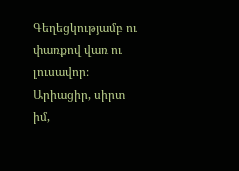Գեղեցկությամբ ու փառքով վառ ու լուսավոր։
Արիացիր, սիրտ իմ,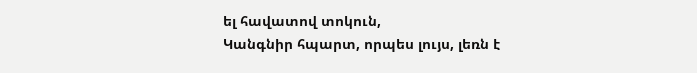ել հավատով տոկուն,
Կանգնիր հպարտ, որպես լույս, լեռն է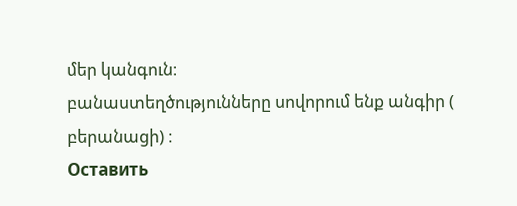մեր կանգուն։
բանաստեղծությունները սովորում ենք անգիր ( բերանացի) ։
Оставить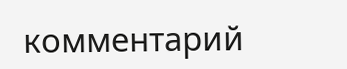комментарий